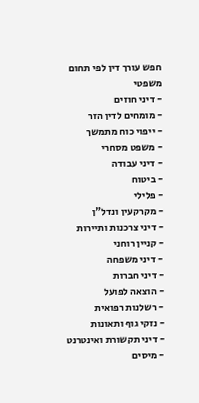חפש עורך דין לפי תחום משפטי
- דיני חוזים
- מומחים לדין הזר
- ייפוי כוח מתמשך
- משפט מסחרי
- דיני עבודה
- ביטוח
- פלילי
- מקרקעין ונדל"ן
- דיני צרכנות ותיירות
- קניין רוחני
- דיני משפחה
- דיני חברות
- הוצאה לפועל
- רשלנות רפואית
- נזקי גוף ותאונות
- דיני תקשורת ואינטרנט
- מיסים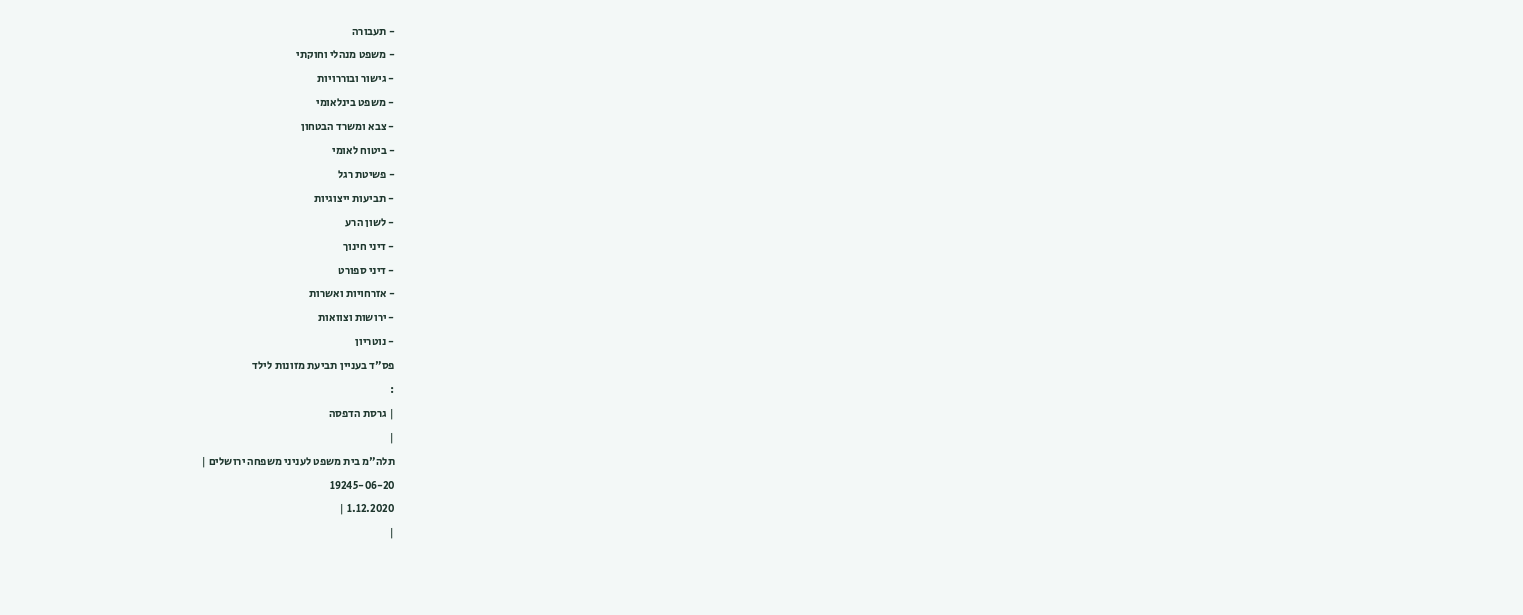- תעבורה
- משפט מנהלי וחוקתי
- גישור ובוררויות
- משפט בינלאומי
- צבא ומשרד הבטחון
- ביטוח לאומי
- פשיטת רגל
- תביעות ייצוגיות
- לשון הרע
- דיני חינוך
- דיני ספורט
- אזרחויות ואשרות
- ירושות וצוואות
- נוטריון
פס"ד בעניין תביעת מזונות לילד
:
| גרסת הדפסה
|
תלה"מ בית משפט לעניני משפחה ירושלים |
19245-06-20
1.12.2020 |
|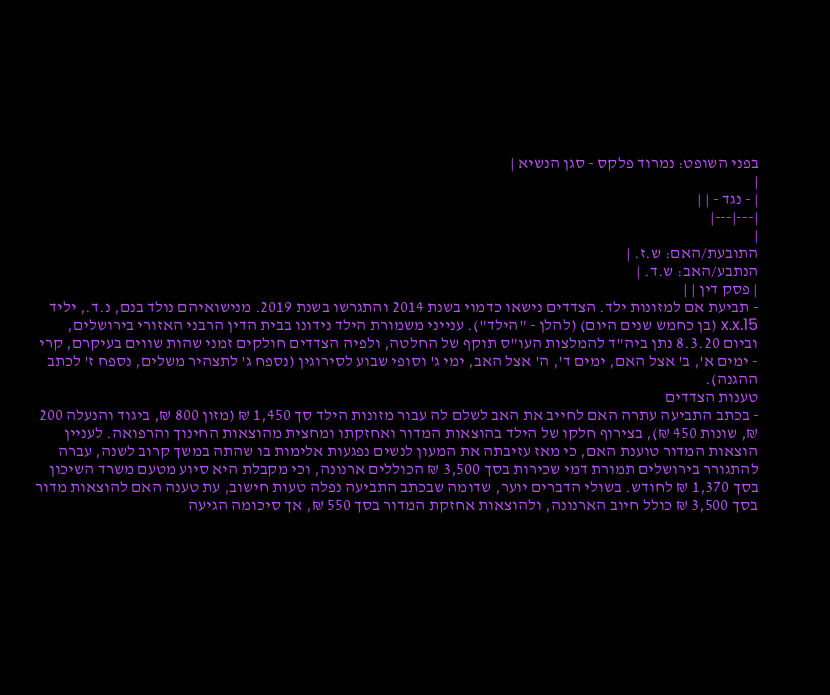בפני השופט: נמרוד פלקס - סגן הנשיא |
|
| - נגד - | |
|---|---|
|
התובעת/האם: ש.ז. |
הנתבע/האב: ש.ד. |
| פסק דין | |
- תביעת אם למזונות ילד. הצדדים נישאו כדמוי בשנת 2014 והתגרשו בשנת 2019. מנישואיהם נולד בנם, נ.ד., יליד x.x.15 (בן כחמש שנים היום) (להלן - "הילד"). ענייני משמורת הילד נידונו בבית הדין הרבני האזורי בירושלים, וביום 8.3.20 נתן ביה"ד להמלצות העו"ס תוקף של החלטה, ולפיה הצדדים חולקים זמני שהות שווים בעיקרם, קרי - ימים א', ב' אצל האם, ימים ד', ה' אצל האב, ימי ג' וסופי שבוע לסירוגין (נספח ג' לתצהיר משלים, נספח ז' לכתב ההגנה).
טענות הצדדים
- בכתב התביעה עתרה האם לחייב את האב לשלם לה עבור מזונות הילד סך 1,450 ₪ (מזון 800 ₪, ביגוד והנעלה 200 ₪, שונות 450 ₪), בצירוף חלקו של הילד בהוצאות המדור ואחזקתו ומחצית מהוצאות החינוך והרפואה. לעניין הוצאות המדור טוענת האם, כי מאז עזיבתה את המעון לנשים נפגעות אלימות בו שהתה במשך קרוב לשנה, עברה להתגורר בירושלים תמורת דמי שכירות בסך 3,500 ₪ הכוללים ארנונה, וכי מקבלת היא סיוע מטעם משרד השיכון בסך 1,370 ₪ לחודש. בשולי הדברים יוער, שדומה שבכתב התביעה נפלה טעות חישוב, עת טענה האם להוצאות מדור בסך 3,500 ₪ כולל חיוב הארנונה, ולהוצאות אחזקת המדור בסך 550 ₪, אך סיכומה הגיעה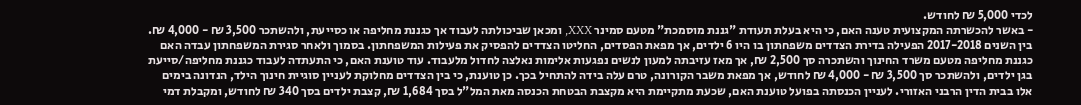לכדי 5,000 ₪ לחודש.
- באשר להכשרתה המקצועית טענה האם, כי היא בעלת תעודת "גננת מוסמכת" מטעם סמינר XXX, ומכאן שביכולתה לעבוד אך כגננת מחליפה או כסייעת, ולהשתכר 3,500 ₪ - 4,000 ₪. בין השנים 2017-2018 הפעילה בדירת הצדדים משפחתון בו היו 6 ילדים, אך מפאת הפסדים, החליטו הצדדים להפסיק את פעילות המשפחתון. בסמוך ולאחר סגירת המשפחתון עבדה האם כגננת מחליפה מטעם משרד החינוך והשתכרה סך 2,500 ₪, אך מאז עזיבתה למעון לנשים נפגעות אלימות נאלצה לחדול מלעבוד. עוד טוענת האם, כי התעתדה לעבוד כגננת מחליפה/סייעת בגן ילדים, ולהשתכר סך 3,500 ₪ - 4,000 ₪ לחודש, אך מפאת משבר הקורונה, טרם עלה בידה להתחיל בכך. כן טוענת, כי בין הצדדים מחלוקת לעניין סוגיית חינוך הילד, הנדונה בימים אלו בבית הדין הרבני האזורי. לעניין הכנסתה בפועל טוענת האם, שכעת מתקיימת היא מקצבת הבטחת הכנסה מאת המל"ל בסך 1,684 ₪, קצבת ילדים בסך 340 ₪ לחודש, ומקבלת דמי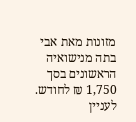מזונות מאת אבי בתה מנישואיה הראשונים בסך 1,750 ₪ לחודש. לעניין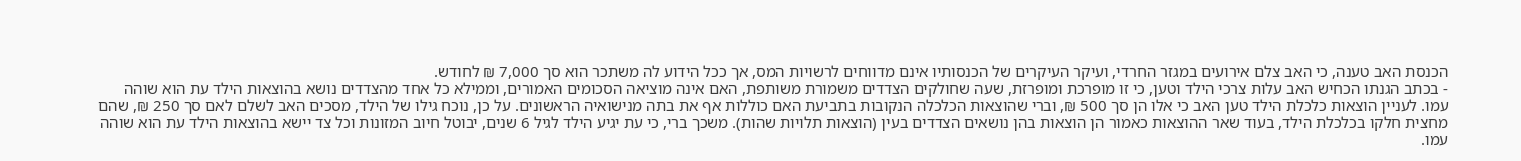הכנסת האב טענה, כי האב צלם אירועים במגזר החרדי, ועיקר העיקרים של הכנסותיו אינם מדווחים לרשויות המס, אך ככל הידוע לה משתכר הוא סך 7,000 ₪ לחודש.
- בכתב הגנתו הכחיש האב עלות צרכי הילד וטען, כי זו מופרכת ומופרזת, שעה שחולקים הצדדים משמורת משותפת, האם אינה מוציאה הסכומים האמורים, וממילא כל אחד מהצדדים נושא בהוצאות הילד עת הוא שוהה עמו. לעניין הוצאות כלכלת הילד טען האב כי אלו הן סך 500 ₪, וברי שהוצאות הכלכלה הנקובות בתביעת האם כוללות אף את בתה מנישואיה הראשונים. על כן, נוכח גילו של הילד, מסכים האב לשלם לאם סך 250 ₪, שהם מחצית חלקו בכלכלת הילד, בעוד שאר ההוצאות כאמור הן הוצאות בהן נושאים הצדדים בעין (הוצאות תלויות שהות). משכך ברי, כי עת יגיע הילד לגיל 6 שנים, יבוטל חיוב המזונות וכל צד יישא בהוצאות הילד עת הוא שוהה עמו.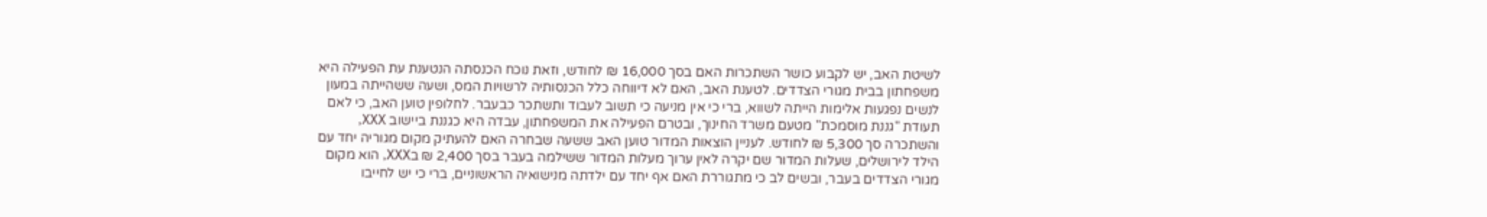לשיטת האב, יש לקבוע כושר השתכרות האם בסך 16,000 ₪ לחודש, וזאת נוכח הכנסתה הנטענת עת הפעילה היא משפחתון בבית מגורי הצדדים. לטענת האב, האם לא דיווחה כלל הכנסותיה לרשויות המס, ושעה ששהייתה במעון לנשים נפגעות אלימות הייתה לשווא, ברי כי אין מניעה כי תשוב לעבוד ותשתכר כבעבר. לחלופין טוען האב, כי לאם תעודת "גננת מוסמכת" מטעם משרד החינוך, ובטרם הפעילה את המשפחתון, עבדה היא כגננת ביישוב XXX, והשתכרה סך 5,300 ₪ לחודש. לעניין הוצאות המדור טוען האב ששעה שבחרה האם להעתיק מקום מגוריה יחד עם הילד לירושלים, שעלות המדור שם יקרה לאין ערוך מעלות המדור ששילמה בעבר בסך 2,400 ₪ בXXX, הוא מקום מגורי הצדדים בעבר, ובשים לב כי מתגוררת האם אף יחד עם ילדתה מנישואיה הראשוניים, ברי כי יש לחייבו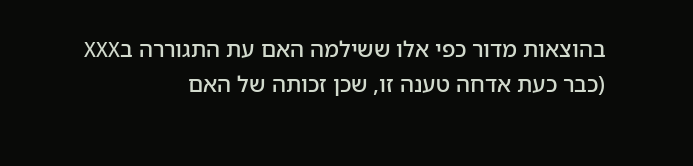בהוצאות מדור כפי אלו ששילמה האם עת התגוררה בXXX (כבר כעת אדחה טענה זו, שכן זכותה של האם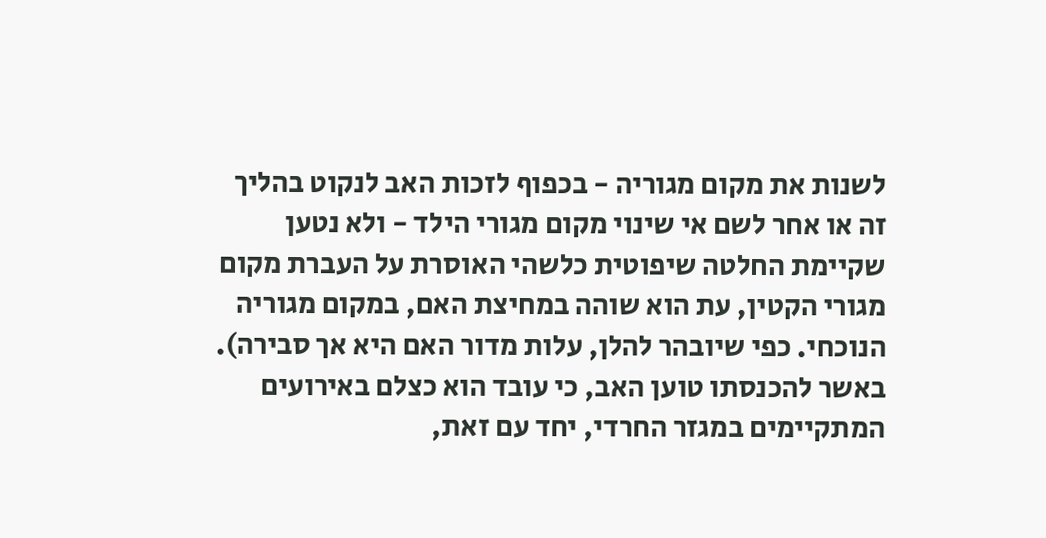לשנות את מקום מגוריה - בכפוף לזכות האב לנקוט בהליך זה או אחר לשם אי שינוי מקום מגורי הילד - ולא נטען שקיימת החלטה שיפוטית כלשהי האוסרת על העברת מקום מגורי הקטין, עת הוא שוהה במחיצת האם, במקום מגוריה הנוכחי. כפי שיובהר להלן, עלות מדור האם היא אך סבירה). באשר להכנסתו טוען האב, כי עובד הוא כצלם באירועים המתקיימים במגזר החרדי, יחד עם זאת,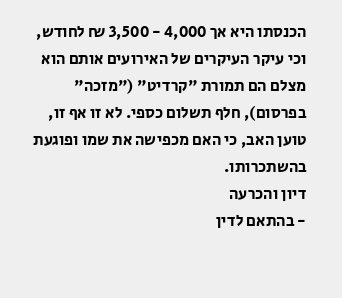הכנסתו היא אך 4,000 - 3,500 ₪ לחודש, וכי עיקר העיקרים של האירועים אותם הוא מצלם הם תמורת "קרדיט" ("מזכה" בפרסום), חלף תשלום כספי. לא זו אף זו, טוען האב, כי האם מכפישה את שמו ופוגעת בהשתכרותו.
דיון והכרעה
- בהתאם לדין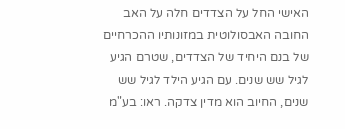האישי החל על הצדדים חלה על האב החובה האבסולוטית במזונותיו ההכרחיים של בנם היחיד של הצדדים, שטרם הגיע לגיל שש שנים. עם הגיע הילד לגיל שש שנים, החיוב הוא מדין צדקה. ראו: בע"מ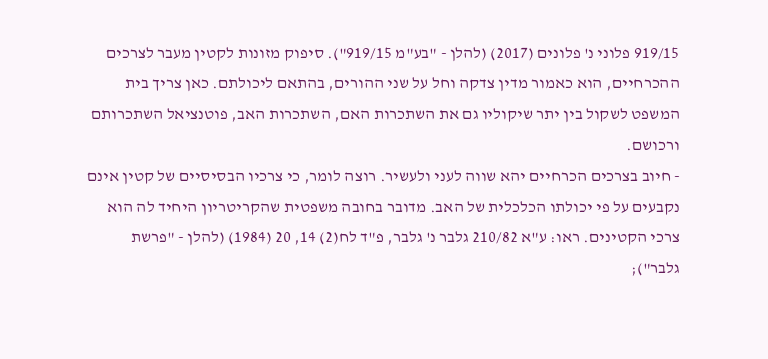919/15 פלוני נ' פלונים (2017) (להלן - "בע"מ 919/15"). סיפוק מזונות לקטין מעבר לצרכים ההכרחיים, הוא כאמור מדין צדקה וחל על שני ההורים, בהתאם ליכולתם. כאן צריך בית המשפט לשקול בין יתר שיקוליו גם את השתכרות האם, השתכרות האב, פוטנציאל השתכרותם ורכושם.
- חיוב בצרכים הכרחיים יהא שווה לעני ולעשיר. רוצה לומר, כי צרכיו הבסיסיים של קטין אינם נקבעים על פי יכולתו הכלכלית של האב. מדובר בחובה משפטית שהקריטריון היחיד לה הוא צרכי הקטינים. ראו: ע"א 210/82 גלבר נ' גלבר, פ"ד לח(2) 14, 20 (1984) (להלן - "פרשת גלבר");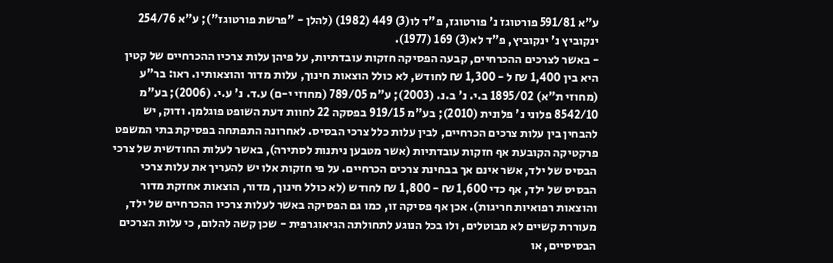ע"א 591/81 פורטוגז נ' פורטוגז, פ"ד לו(3) 449 (1982) (להלן - "פרשת פורטוגז"); ע"א 254/76 ינקוביץ נ' ינקוביץ, פ"ד לא(3) 169 (1977).
- באשר לצרכים ההכרחיים, קבעה הפסיקה חזקות עובדתיות, על פיהן עלות צרכיו ההכרחיים של קטין היא בין 1,400 ₪ ל - 1,300 ₪ לחודש, לא כולל הוצאות חינוך, עלות מדור והוצאותיו. ראו: בר"ע (מחוזי ת"א) 1895/02 ב.י. נ' ב.נ. (2003); ע"מ 789/05 (מחוזי י-ם) ע.ד. נ' ע.י. (2006); בע"מ 8542/10 פלוני נ' פלונית (2010); בע"מ 919/15 בפסקה 22 לחוות דעת השופט פוגלמן. ודוק, יש להבחין בין עלות צרכים הכרחיים, לבין עלות כלל צרכי הבסיס. לאחרונה התפתחה בפסיקת בתי המשפט פרקטיקה הקובעת אף חזקות עובדתיות (אשר מטבען ניתנות לסתירה), באשר לעלות החודשית של צרכי הבסיס של ילד, אשר אינם אך בבחינת צרכים הכרחיים. על פי חזקות אלו יש להעריך את עלות צרכי הבסיס של ילד, אף כדי 1,600 ₪ - 1,800 ₪ לחודש (לא כולל חינוך, מדור, הוצאות אחזקת מדור והוצאות רפואיות חריגות). אכן אף פסיקה זו, כמו גם הפסיקה באשר לעלות צרכיו ההכרחיים של ילד, מעוררת קשיים לא מבוטלים, ולו בכל הנוגע לתחולתה הגיאוגרפית - שכן קשה להלום, כי עלות הצרכים הבסיסיים, או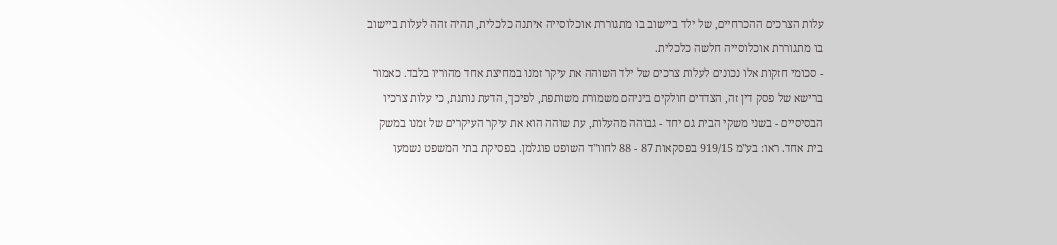עלות הצרכים ההכרחיים, של ילד ביישוב בו מתגוררת אוכלוסייה איתנה כלכלית, תהיה זהה לעלות ביישוב בו מתגוררת אוכלוסייה חלשה כלכלית.
- סכומי חזקות אלו נכונים לעלות צרכים של ילד השוהה את עיקר זמנו במחיצת אחד מהוריו בלבד. כאמור ברישא של פסק דין זה, הצדדים חולקים ביניהם משמורת משותפת, לפיכך, הדעת נותנת, כי עלות צרכיו הבסיסיים - בשני משקי הבית גם יחד - גבוהה מהעלות, עת שוהה הוא את עיקר העיקרים של זמנו במשק בית אחד. ראו: בע"מ 919/15 בפסקאות 87 - 88 לחוו"ד השופט פוגלמן. בפסיקת בתי המשפט נשמעו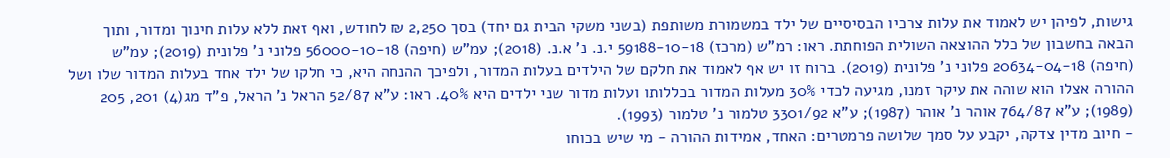גישות, לפיהן יש לאמוד את עלות צרכיו הבסיסיים של ילד במשמורת משותפת (בשני משקי הבית גם יחד) בסך 2,250 ₪ לחודש, ואף זאת ללא עלות חינוך ומדור, ותוך הבאה בחשבון של כלל ההוצאה השולית הפוחתת. ראו: רמ"ש (מרכז) 59188-10-18 י.נ. נ' א.נ. (2018); עמ"ש (חיפה) 56000-10-18 פלוני נ' פלונית (2019); עמ"ש (חיפה) 20634-04-18 פלוני נ' פלונית (2019). ברוח זו יש אף לאמוד את חלקם של הילדים בעלות המדור, ולפיכך ההנחה היא, כי חלקו של ילד אחד בעלות המדור שלו ושל ההורה אצלו הוא שוהה את עיקר זמנו, מגיעה לכדי 30% מעלות המדור בכללותו ועלות מדור שני ילדים היא 40%. ראו: ע"א 52/87 הראל נ' הראל, פ"ד מג(4) 201, 205 (1989); ע"א 764/87 אוהר נ' אוהר (1987); ע"א 3301/92 טלמור נ' טלמור (1993).
- חיוב מדין צדקה, יקבע על סמך שלושה פרמטרים: האחד, אמידות ההורה - מי שיש בכוחו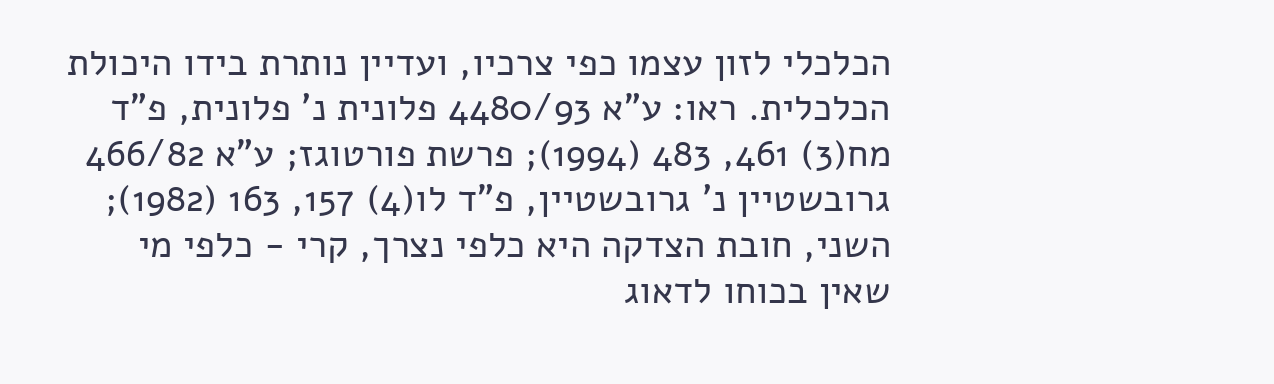הכלכלי לזון עצמו כפי צרכיו, ועדיין נותרת בידו היכולת הכלכלית. ראו: ע"א 4480/93 פלונית נ' פלונית, פ"ד מח(3) 461, 483 (1994); פרשת פורטוגז; ע"א 466/82 גרובשטיין נ' גרובשטיין, פ"ד לו(4) 157, 163 (1982); השני, חובת הצדקה היא כלפי נצרך, קרי - כלפי מי שאין בכוחו לדאוג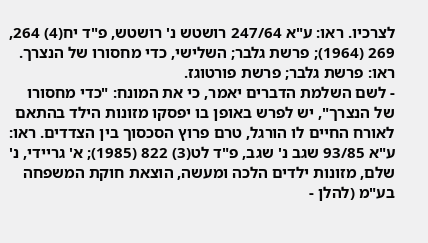לצרכיו. ראו: ע"א 247/64 רושטש נ' רושטש, פ"ד יח(4) 264, 269 (1964); פרשת גלבר; השלישי, כדי מחסורו של הנצרך. ראו: פרשת גלבר; פרשת פורטוגז.
- לשם השלמת הדברים יאמר, כי את המונח: "כדי מחסורו של הנצרך", יש לפרש באופן בו יפסקו מזונות הילד בהתאם לאורח החיים לו הורגל, טרם פרוץ הסכסוך בין הצדדים. ראו: ע"א 93/85 שגב נ' שגב, פ"ד לט(3) 822 (1985); א' גריידי, נ' שלם, מזונות ילדים הלכה ומעשה, הוצאת חוקת המשפחה בע"מ (להלן -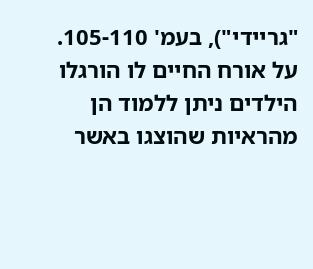"גריידי"), בעמ' 105-110. על אורח החיים לו הורגלו הילדים ניתן ללמוד הן מהראיות שהוצגו באשר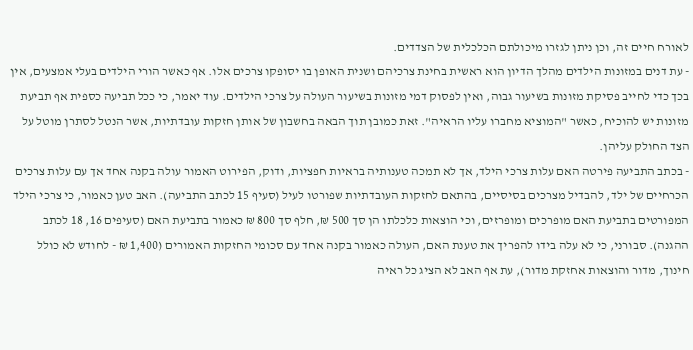לאורח חיים זה, וכן ניתן לגזרו מיכולתם הכלכלית של הצדדים.
- עת דנים במזונות הילדים מהלך הדיון הוא ראשית בחינת צרכיהם ושנית האופן בו יסופקו צרכים אלו. אף כאשר הורי הילדים בעלי אמצעים, אין בכך כדי לחייב פסיקת מזונות בשיעור גבוה, ואין לפסוק דמי מזונות בשיעור העולה על צרכי הילדים. עוד יאמר, כי ככל תביעה כספית אף תביעת מזונות יש להוכיח, כאשר "המוציא מחברו עליו הראיה". זאת כמובן תוך הבאה בחשבון של אותן חזקות עובדתיות, אשר הנטל לסתרן מוטל על הצד החולק עליהן.
- בכתב התביעה פירטה האם עלות צרכי הילד, אך לא תמכה טענותיה בראיות חפציות, ודוק, הפירוט האמור עולה בקנה אחד אך עם עלות צרכים הכרחיים של ילד, להבדיל מצרכים בסיסיים, בהתאם לחזקות העובדתיות שפורטו לעיל (סעיף 15 לכתב התביעה). האב טען כאמור, כי צרכי הילד המפורטים בתביעת האם מופרכים ומופרזים, וכי הוצאות כלכלתו הן סך 500 ₪, חלף סך 800 ₪ כאמור בתביעת האם (סעיפים 16, 18 לכתב ההגנה). סבורני, כי לא עלה בידו להפריך את טענת האם, העולה כאמור בקנה אחד עם סכומי החזקות האמורים (1,400 ₪ - לחודש לא כולל חינוך, מדור והוצאות אחזקת מדור), עת אף האב לא הציג כל ראיה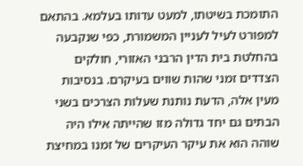התומכת בשיטתו, למעט עדותו בעלמא. בהתאם למפורט לעיל לעניין המשמורת, כפי שנקבעה בהחלטת בית הדין הרבני האזורי, חולקים הצדדים זמני שהות שווים בעיקרם. בנסיבות מעין אלה, הדעת נותנת שעלות הצרכים בשני הבתים גם יחד גדולה מזו שהייתה אילו היה שוהה הוא את עיקר העיקרים של זמנו במחיצת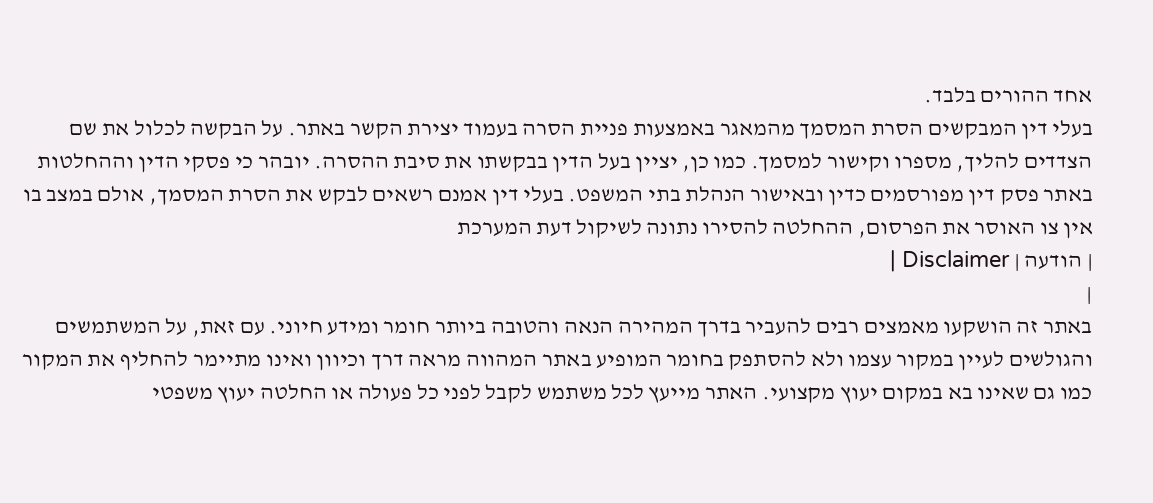אחד ההורים בלבד.
בעלי דין המבקשים הסרת המסמך מהמאגר באמצעות פניית הסרה בעמוד יצירת הקשר באתר. על הבקשה לכלול את שם הצדדים להליך, מספרו וקישור למסמך. כמו כן, יציין בעל הדין בבקשתו את סיבת ההסרה. יובהר כי פסקי הדין וההחלטות באתר פסק דין מפורסמים כדין ובאישור הנהלת בתי המשפט. בעלי דין אמנם רשאים לבקש את הסרת המסמך, אולם במצב בו אין צו האוסר את הפרסום, ההחלטה להסירו נתונה לשיקול דעת המערכת
| הודעה | Disclaimer |
|
באתר זה הושקעו מאמצים רבים להעביר בדרך המהירה הנאה והטובה ביותר חומר ומידע חיוני. עם זאת, על המשתמשים והגולשים לעיין במקור עצמו ולא להסתפק בחומר המופיע באתר המהווה מראה דרך וכיוון ואינו מתיימר להחליף את המקור כמו גם שאינו בא במקום יעוץ מקצועי. האתר מייעץ לכל משתמש לקבל לפני כל פעולה או החלטה יעוץ משפטי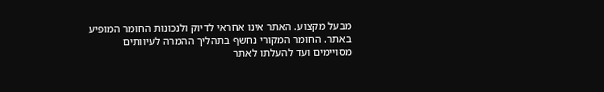מבעל מקצוע. האתר אינו אחראי לדיוק ולנכונות החומר המופיע באתר. החומר המקורי נחשף בתהליך ההמרה לעיוותים מסויימים ועד להעלתו לאתר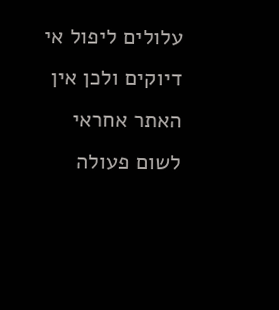עלולים ליפול אי דיוקים ולכן אין האתר אחראי לשום פעולה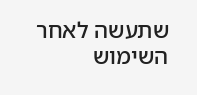שתעשה לאחר השימוש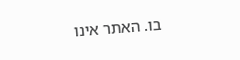בו. האתר אינו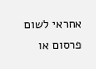אחראי לשום פרסום או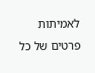לאמיתות פרטים של כל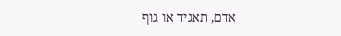אדם, תאגיד או גוף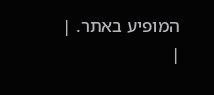המופיע באתר. |
|